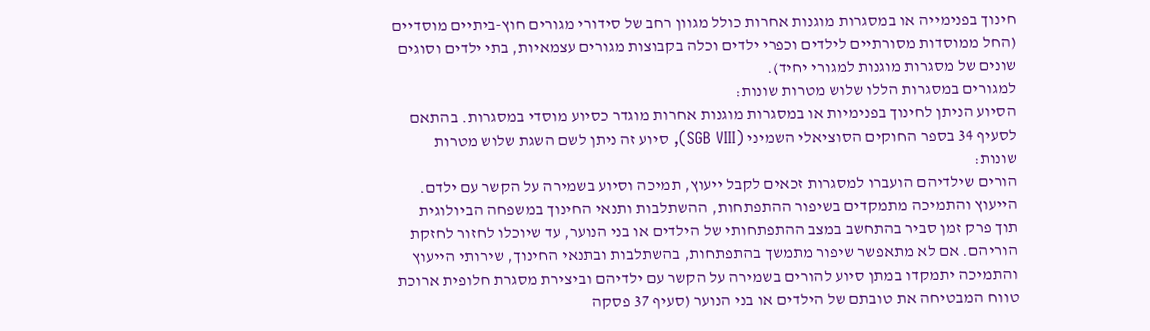חינוך בפנימייה או במסגרות מוגנות אחרות כולל מגוון רחב של סידורי מגורים חוץ-ביתיים מוסדיים (החל ממוסדות מסורתיים לילדים וכפרי ילדים וכלה בקבוצות מגורים עצמאיות, בתי ילדים וסוגים שונים של מסגרות מוגנות למגורי יחיד).
למגורים במסגרות הללו שלוש מטרות שונות:
הסיוע הניתן לחינוך בפנימיות או במסגרות מוגנות אחרות מוגדר כסיוע מוסדי במסגרות. בהתאם לסעיף 34 בספר החוקים הסוציאלי השמיני (SGB VIII), סיוע זה ניתן לשם השגת שלוש מטרות שונות:
הורים שילדיהם הועברו למסגרות זכאים לקבל ייעוץ, תמיכה וסיוע בשמירה על הקשר עם ילדם. הייעוץ והתמיכה מתמקדים בשיפור ההתפתחות, ההשתלבות ותנאי החינוך במשפחה הביולוגית תוך פרק זמן סביר בהתחשב במצב ההתפתחותי של הילדים או בני הנוער, עד שיוכלו לחזור לחזקת הוריהם. אם לא מתאפשר שיפור מתמשך בהתפתחות, בהשתלבות ובתנאי החינוך, שירותי הייעוץ והתמיכה יתמקדו במתן סיוע להורים בשמירה על הקשר עם ילדיהם וביצירת מסגרת חלופית ארוכת טווח המבטיחה את טובתם של הילדים או בני הנוער (סעיף 37 פסקה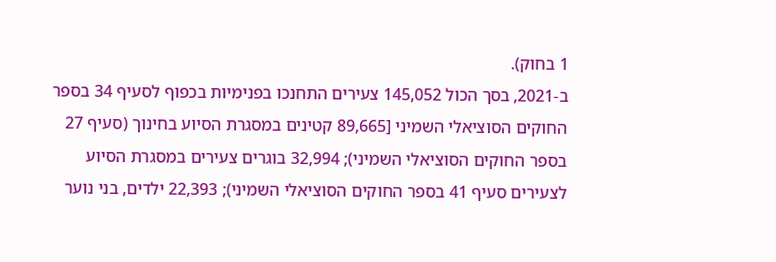1 בחוק).
ב-2021, בסך הכול 145,052 צעירים התחנכו בפנימיות בכפוף לסעיף 34 בספר החוקים הסוציאלי השמיני [89,665 קטינים במסגרת הסיוע בחינוך (סעיף 27 בספר החוקים הסוציאלי השמיני); 32,994 בוגרים צעירים במסגרת הסיוע לצעירים סעיף 41 בספר החוקים הסוציאלי השמיני); 22,393 ילדים, בני נוער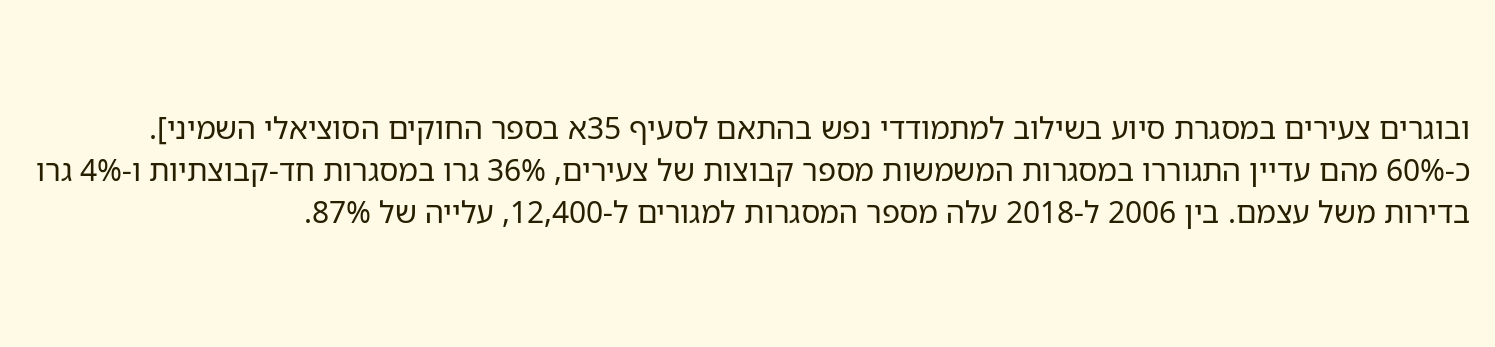ובוגרים צעירים במסגרת סיוע בשילוב למתמודדי נפש בהתאם לסעיף 35א בספר החוקים הסוציאלי השמיני].
כ-60% מהם עדיין התגוררו במסגרות המשמשות מספר קבוצות של צעירים, 36% גרו במסגרות חד-קבוצתיות ו-4% גרו בדירות משל עצמם. בין 2006 ל-2018 עלה מספר המסגרות למגורים ל-12,400, עלייה של 87%.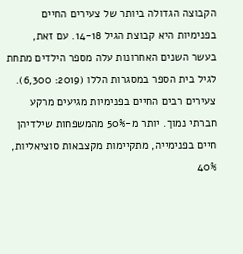הקבוצה הגדולה ביותר של צעירים החיים בפנימיות היא קבוצת הגיל 14-18. עם זאת, בעשר השנים האחרונות עלה מספר הילדים מתחת לגיל בית הספר במסגרות הללו (2019: 6,300).
צעירים רבים החיים בפנימיות מגיעים מרקע חברתי נמוך. יותר מ-50% מהמשפחות שילדיהן חיים בפנימייה, מתקיימות מקצבאות סוציאליות, 40%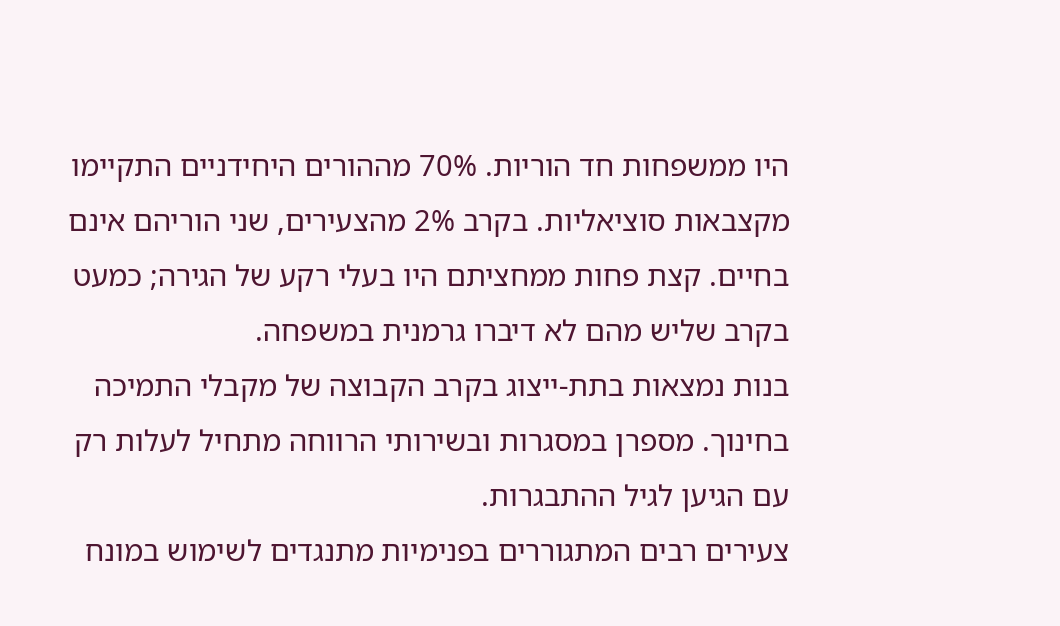היו ממשפחות חד הוריות. 70% מההורים היחידניים התקיימו מקצבאות סוציאליות. בקרב 2% מהצעירים, שני הוריהם אינם בחיים. קצת פחות ממחציתם היו בעלי רקע של הגירה; כמעט בקרב שליש מהם לא דיברו גרמנית במשפחה.
בנות נמצאות בתת-ייצוג בקרב הקבוצה של מקבלי התמיכה בחינוך. מספרן במסגרות ובשירותי הרווחה מתחיל לעלות רק עם הגיען לגיל ההתבגרות.
צעירים רבים המתגוררים בפנימיות מתנגדים לשימוש במונח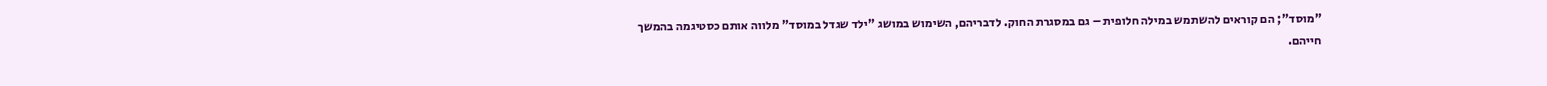"מוסד"; הם קוראים להשתמש במילה חלופית – גם במסגרת החוק. לדבריהם, השימוש במושג "ילד שגדל במוסד" מלווה אותם כסטיגמה בהמשך חייהם.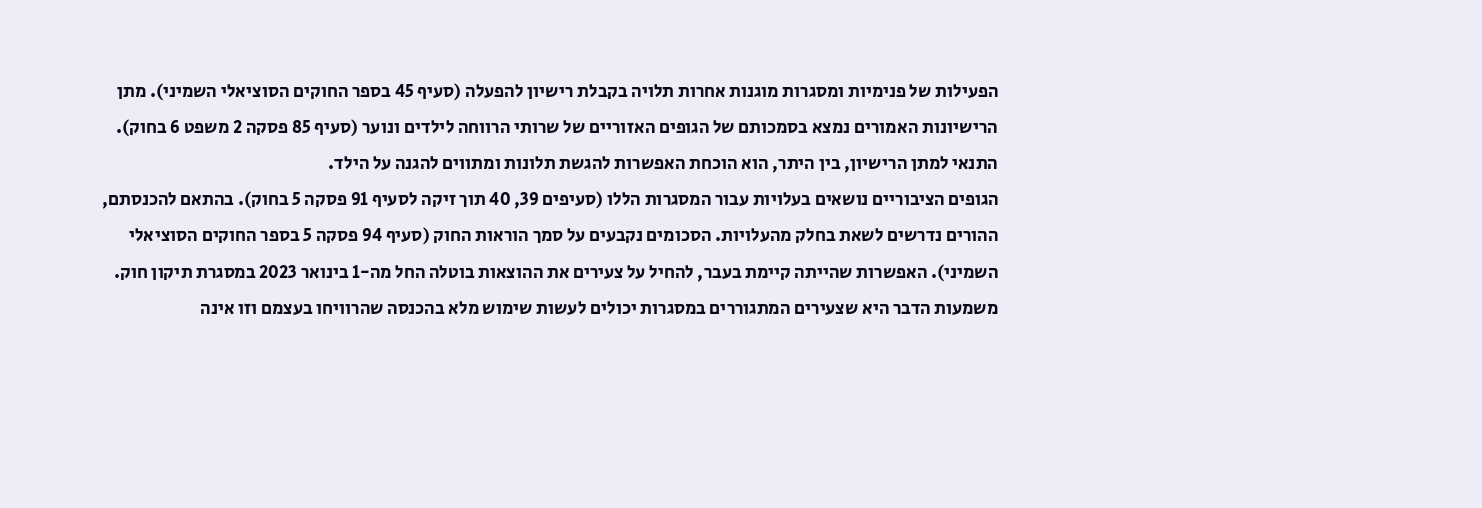הפעילות של פנימיות ומסגרות מוגנות אחרות תלויה בקבלת רישיון להפעלה (סעיף 45 בספר החוקים הסוציאלי השמיני). מתן הרישיונות האמורים נמצא בסמכותם של הגופים האזוריים של שרותי הרווחה לילדים ונוער (סעיף 85 פסקה 2 משפט 6 בחוק). התנאי למתן הרישיון, בין היתר, הוא הוכחת האפשרות להגשת תלונות ומתווים להגנה על הילד.
הגופים הציבוריים נושאים בעלויות עבור המסגרות הללו (סעיפים 39, 40 תוך זיקה לסעיף 91 פסקה 5 בחוק). בהתאם להכנסתם, ההורים נדרשים לשאת בחלק מהעלויות. הסכומים נקבעים על סמך הוראות החוק (סעיף 94 פסקה 5 בספר החוקים הסוציאלי השמיני). האפשרות שהייתה קיימת בעבר, להחיל על צעירים את ההוצאות בוטלה החל מה-1 בינואר 2023 במסגרת תיקון חוק. משמעות הדבר היא שצעירים המתגוררים במסגרות יכולים לעשות שימוש מלא בהכנסה שהרוויחו בעצמם וזו אינה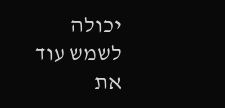יכולה לשמש עוד את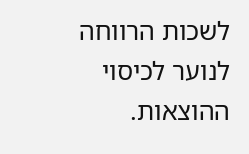לשכות הרווחה לנוער לכיסוי ההוצאות.